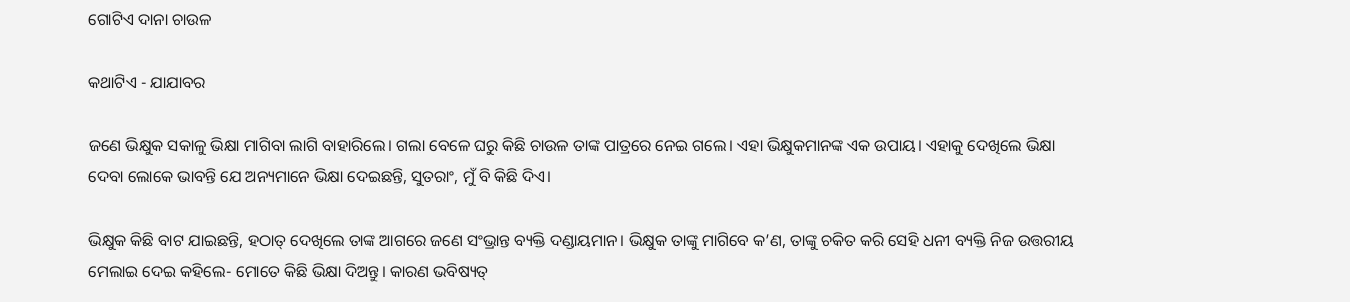ଗୋଟିଏ ଦାନା ଚାଉଳ

କଥାଟିଏ - ଯାଯାବର

ଜଣେ ଭିକ୍ଷୁକ ସକାଳୁ ଭିକ୍ଷା ମାଗିବା ଲାଗି ବାହାରିଲେ। ଗଲା ବେଳେ ଘରୁ କିଛି ଚାଉଳ ତାଙ୍କ ପାତ୍ରରେ ନେଇ ଗଲେ। ଏହା ଭିକ୍ଷୁକମାନଙ୍କ ଏକ ଉପାୟ। ଏହାକୁ ଦେଖିଲେ ଭିକ୍ଷା ଦେବା ଲୋକେ ଭାବନ୍ତି ଯେ ଅନ୍ୟମାନେ ଭିକ୍ଷା ଦେଇଛନ୍ତି, ସୁତରାଂ, ମୁଁ ବି କିଛି ଦିଏ।

ଭିକ୍ଷୁକ କିଛି ବାଟ ଯାଇଛନ୍ତି, ହଠାତ୍‌ ଦେଖିଲେ ତାଙ୍କ ଆଗରେ ଜଣେ ସଂଭ୍ରାନ୍ତ ବ୍ୟକ୍ତି ଦଣ୍ଡାୟମାନ। ଭିକ୍ଷୁକ ତାଙ୍କୁ ମାଗିବେ କ’ଣ, ତାଙ୍କୁ ଚକିତ କରି ସେହି ଧନୀ ବ୍ୟକ୍ତି ନିଜ ଉତ୍ତରୀୟ ମେଲାଇ ଦେଇ କହିଲେ- ମୋତେ କିଛି ଭିକ୍ଷା ଦିଅନ୍ତୁ। କାରଣ ଭବିଷ୍ୟତ୍‌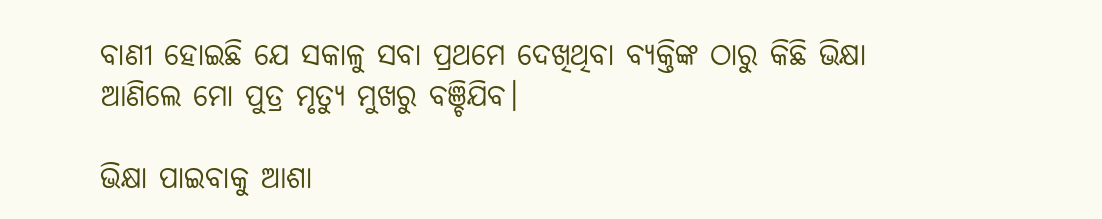ବାଣୀ ହୋଇଛି ଯେ ସକାଳୁ ସବା ପ୍ରଥମେ ଦେଖିଥିବା ବ୍ୟକ୍ତିଙ୍କ ଠାରୁ କିଛି ଭିକ୍ଷା ଆଣିଲେ ମୋ ପୁତ୍ର ମୃତ୍ୟୁ ମୁଖରୁ ବଞ୍ଚିଯିବ।

ଭିକ୍ଷା ପାଇବାକୁ ଆଶା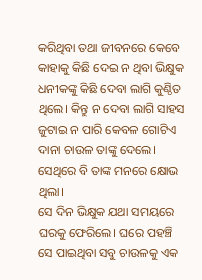କରିଥିବା ତଥା ଜୀବନରେ କେବେ କାହାକୁ କିଛି ଦେଇ ନ ଥିବା ଭିକ୍ଷୁକ ଧନୀକଙ୍କୁ କିଛି ଦେବା ଲାଗି କୁଣ୍ଠିତ ଥିଲେ। କିନ୍ତୁ ନ ଦେବା ଲାଗି ସାହସ ଜୁଟାଇ ନ ପାରି କେବଳ ଗୋଟିଏ ଦାନା ଚାଉଳ ତାଙ୍କୁ ଦେଲେ। ସେଥିରେ ବି ତାଙ୍କ ମନରେ କ୍ଷୋଭ ଥିଲା।
ସେ ଦିନ ଭିକ୍ଷୁକ ଯଥା ସମୟରେ ଘରକୁ ଫେରିଲେ। ଘରେ ପହଞ୍ଚି ସେ ପାଇଥିବା ସବୁ ଚାଉଳକୁ ଏକ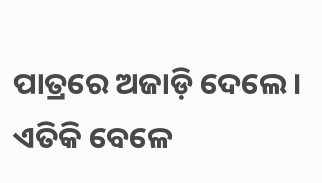ପାତ୍ରରେ ଅଜାଡ଼ି ଦେଲେ। ଏତିକି ବେଳେ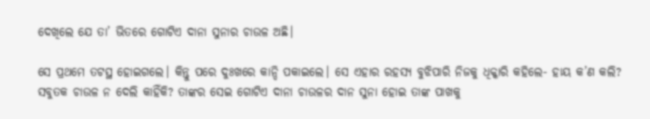ଦେଖିଲେ ଯେ ତା’ ଭିତରେ ଗୋଟିଏ ଦାନା ସୁନାର ଚାଉଳ ଅଛି।

ସେ ପ୍ରଥମେ ତଟସ୍ଥ ହୋଇଗଲେ। କିନ୍ତୁ ପରେ ଦୁଃଖରେ କାନ୍ଦି ପକାଇଲେ। ସେ ଏହାର ରହସ୍ୟ ବୁଝିପାରି ନିଜକୁ ଧିକ୍କାରି କହିଲେ- ହାୟ କ’ଣ କଲି? ସବୁତକ ଚାଉଳ ନ ଦେଲି କାହିଁକି? ତାଙ୍କର ସେଇ ଗୋଟିଏ ଦାନା ଚାଉଳର ଦାନ ସୁନା ହୋଇ ତାଙ୍କ ପାଖକୁ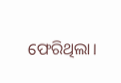ଫେରିଥିଲା।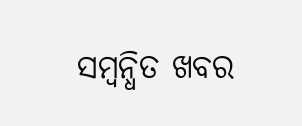ସମ୍ବନ୍ଧିତ ଖବର